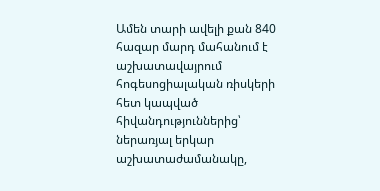Ամեն տարի ավելի քան 840 հազար մարդ մահանում է աշխատավայրում հոգեսոցիալական ռիսկերի հետ կապված հիվանդություններից՝ ներառյալ երկար աշխատաժամանակը,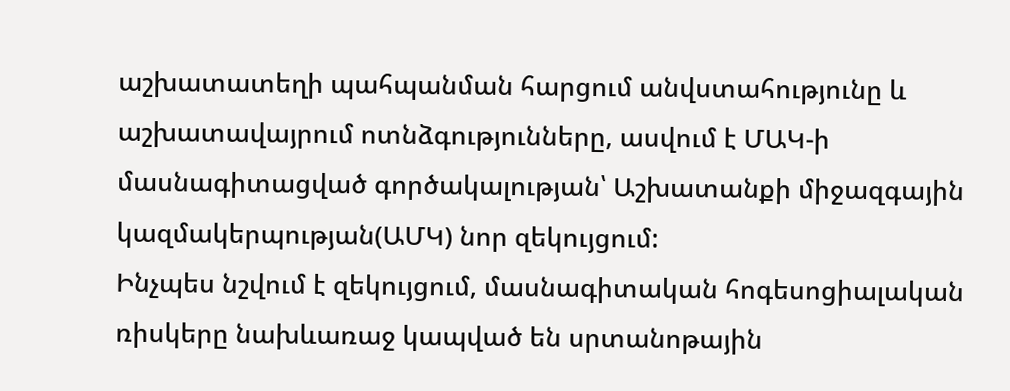աշխատատեղի պահպանման հարցում անվստահությունը և աշխատավայրում ոտնձգությունները, ասվում է ՄԱԿ-ի մասնագիտացված գործակալության՝ Աշխատանքի միջազգային կազմակերպության(ԱՄԿ) նոր զեկույցում:
Ինչպես նշվում է զեկույցում, մասնագիտական հոգեսոցիալական ռիսկերը նախևառաջ կապված են սրտանոթային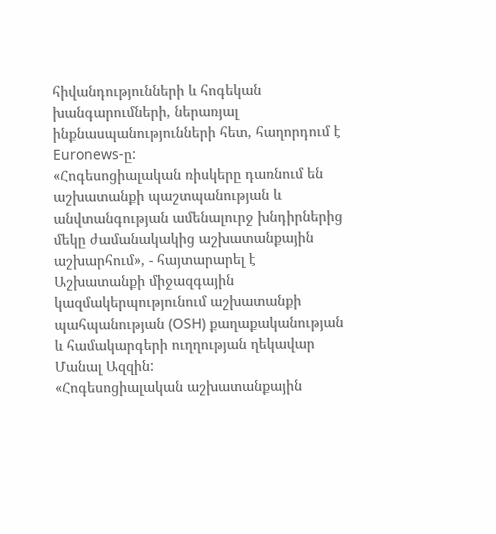հիվանդությունների և հոգեկան խանգարումների, ներառյալ ինքնասպանությունների հետ, հաղորդում է Euronews-ը:
«Հոգեսոցիալական ռիսկերը դառնում են աշխատանքի պաշտպանության և անվտանգության ամենալուրջ խնդիրներից մեկը ժամանակակից աշխատանքային աշխարհում», - հայտարարել է Աշխատանքի միջազգային կազմակերպությունում աշխատանքի պահպանության (OSH) քաղաքականության և համակարգերի ուղղության ղեկավար Մանալ Ազզին:
«Հոգեսոցիալական աշխատանքային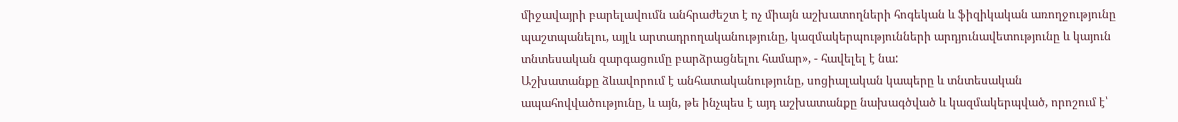միջավայրի բարելավումն անհրաժեշտ է ոչ միայն աշխատողների հոգեկան և ֆիզիկական առողջությունը պաշտպանելու, այլև արտադրողականությունը, կազմակերպությունների արդյունավետությունը և կայուն տնտեսական զարգացումը բարձրացնելու համար», - հավելել է նա:
Աշխատանքը ձևավորում է անհատականությունը, սոցիալական կապերը և տնտեսական ապահովվածությունը, և այն, թե ինչպես է այդ աշխատանքը նախագծված և կազմակերպված, որոշում է՝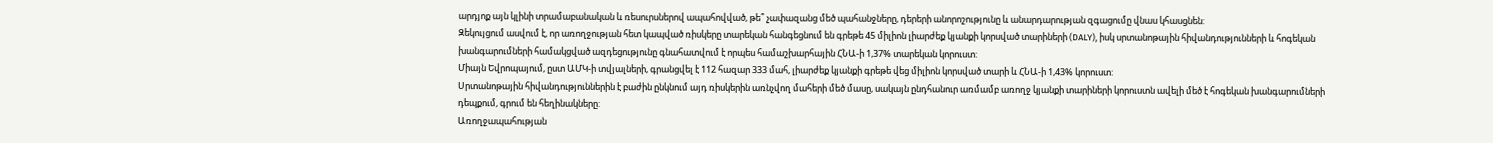արդյոք այն կլինի տրամաբանական և ռեսուրսներով ապահովված, թե՞ չափազանց մեծ պահանջները, դերերի անորոշությունը և անարդարության զգացումը վնաս կհասցնեն:
Զեկույցում ասվում է, որ առողջության հետ կապված ռիսկերը տարեկան հանգեցնում են գրեթե 45 միլիոն լիարժեք կյանքի կորսված տարիների (DALY), իսկ սրտանոթային հիվանդությունների և հոգեկան խանգարումների համակցված ազդեցությունը գնահատվում է որպես համաշխարհային ՀՆԱ-ի 1,37% տարեկան կորուստ:
Միայն Եվրոպայում, ըստ ԱՄԿ-ի տվյալների, գրանցվել է 112 հազար 333 մահ, լիարժեք կյանքի գրեթե վեց միլիոն կորսված տարի և ՀՆԱ-ի 1,43% կորուստ:
Սրտանոթային հիվանդություններին է բաժին ընկնում այդ ռիսկերին առնչվող մահերի մեծ մասը, սակայն ընդհանուր առմամբ առողջ կյանքի տարիների կորուստն ավելի մեծ է հոգեկան խանգարումների դեպքում, գրում են հեղինակները:
Առողջապահության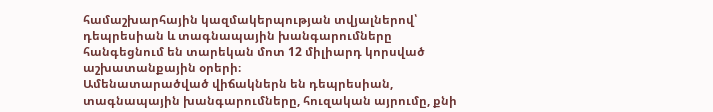համաշխարհային կազմակերպության տվյալներով՝ դեպրեսիան և տագնապային խանգարումները հանգեցնում են տարեկան մոտ 12 միլիարդ կորսված աշխատանքային օրերի։
Ամենատարածված վիճակներն են դեպրեսիան, տագնապային խանգարումները, հուզական այրումը, քնի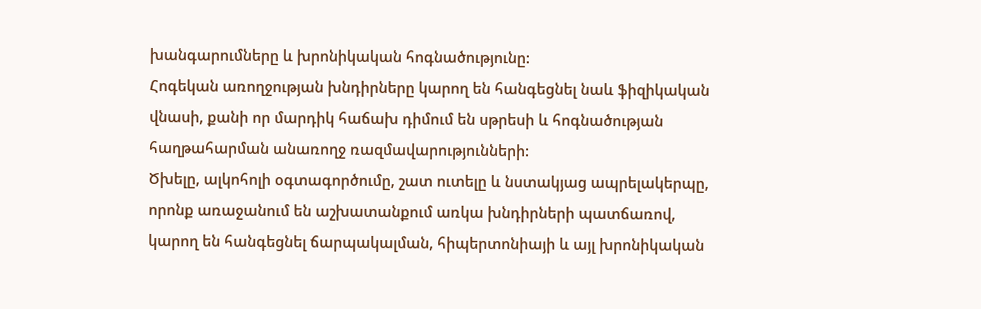խանգարումները և խրոնիկական հոգնածությունը:
Հոգեկան առողջության խնդիրները կարող են հանգեցնել նաև ֆիզիկական վնասի, քանի որ մարդիկ հաճախ դիմում են սթրեսի և հոգնածության հաղթահարման անառողջ ռազմավարությունների:
Ծխելը, ալկոհոլի օգտագործումը, շատ ուտելը և նստակյաց ապրելակերպը, որոնք առաջանում են աշխատանքում առկա խնդիրների պատճառով, կարող են հանգեցնել ճարպակալման, հիպերտոնիայի և այլ խրոնիկական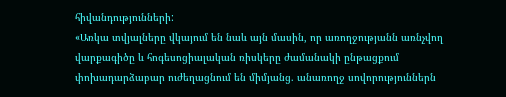հիվանդությունների:
«Առկա տվյալները վկայում են նաև այն մասին, որ առողջությանն առնչվող վարքագիծը և հոգեսոցիալական ռիսկերը ժամանակի ընթացքում փոխադարձաբար ուժեղացնում են միմյանց. անառողջ սովորություններն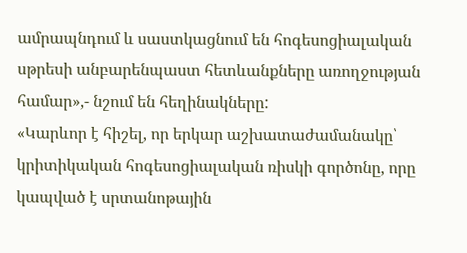ամրապնդում և սաստկացնում են հոգեսոցիալական սթրեսի անբարենպաստ հետևանքները առողջության համար»,- նշում են հեղինակները:
«Կարևոր է հիշել, որ երկար աշխատաժամանակը՝ կրիտիկական հոգեսոցիալական ռիսկի գործոնը, որը կապված է սրտանոթային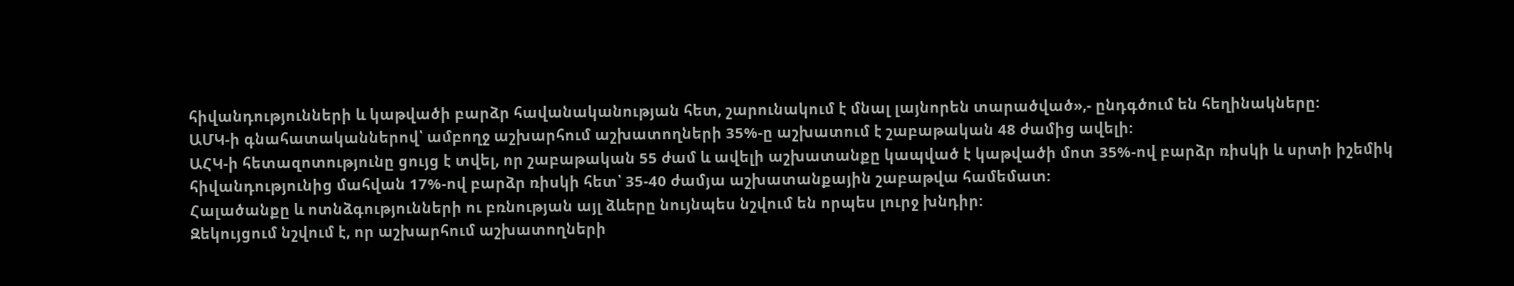հիվանդությունների և կաթվածի բարձր հավանականության հետ, շարունակում է մնալ լայնորեն տարածված»,- ընդգծում են հեղինակները:
ԱՄԿ-ի գնահատականներով՝ ամբողջ աշխարհում աշխատողների 35%-ը աշխատում է շաբաթական 48 ժամից ավելի:
ԱՀԿ-ի հետազոտությունը ցույց է տվել, որ շաբաթական 55 ժամ և ավելի աշխատանքը կապված է կաթվածի մոտ 35%-ով բարձր ռիսկի և սրտի իշեմիկ հիվանդությունից մահվան 17%-ով բարձր ռիսկի հետ՝ 35-40 ժամյա աշխատանքային շաբաթվա համեմատ:
Հալածանքը և ոտնձգությունների ու բռնության այլ ձևերը նույնպես նշվում են որպես լուրջ խնդիր:
Զեկույցում նշվում է, որ աշխարհում աշխատողների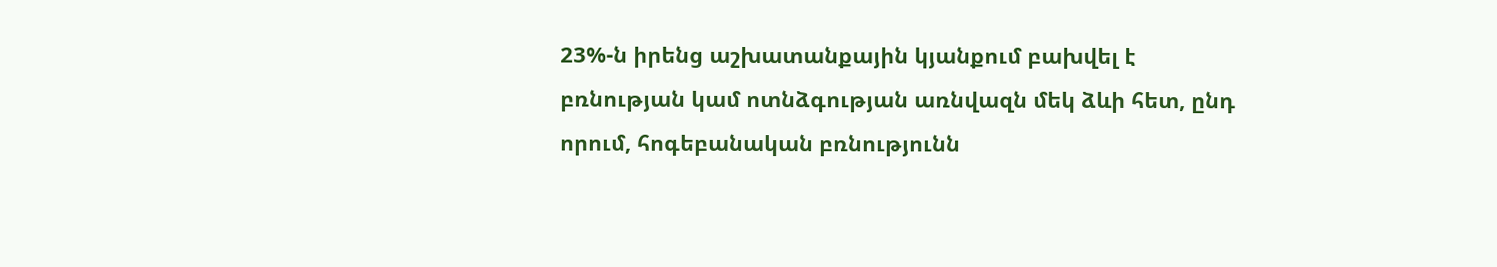23%-ն իրենց աշխատանքային կյանքում բախվել է բռնության կամ ոտնձգության առնվազն մեկ ձևի հետ, ընդ որում, հոգեբանական բռնությունն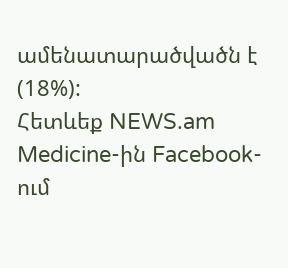ամենատարածվածն է (18%):
Հետևեք NEWS.am Medicine-ին Facebook-ում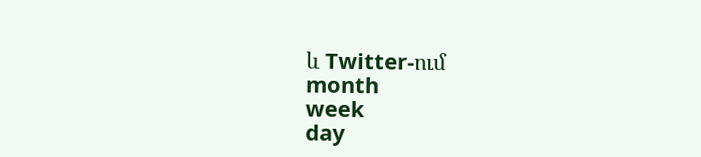և Twitter-ում
month
week
day